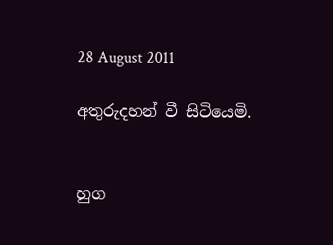28 August 2011

අතුරුදහන් වී සිටියෙමි.


හුග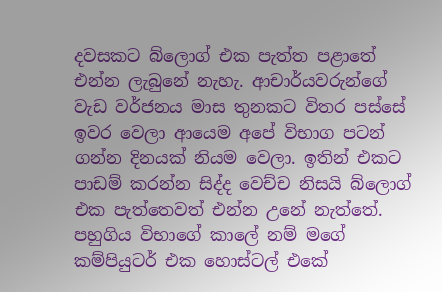දවසකට බ්ලොග් එක පැත්ත පළාතේ එන්න ලැබුනේ නැහැ. ආචාර්යවරුන්ගේ වැඩ වර්ජනය මාස තුනකට විතර පස්සේ ඉවර වෙලා ආයෙම අපේ විභාග පටන් ගන්න දිනයක් නියම වෙලා. ඉතින් එකට පාඩම් කරන්න සිද්ද වෙච්ච නිසයි බ්ලොග් එක පැත්තෙවත් එන්න උනේ නැත්තේ. පහුගිය විභාගේ කාලේ නම් මගේ කම්පියුටර් එක හොස්ටල් එකේ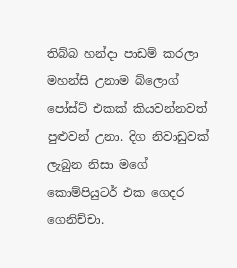තිබ්බ හන්දා පාඩම් කරලා මහන්සි උනාම බ්ලොග් පෝස්ට් එකක් කියවන්නවත් පුළුවන් උනා. දිග නිවාඩුවක් ලැබුන නිසා මගේ කොම්පියුටර් එක ගෙදර ගෙනිච්චා.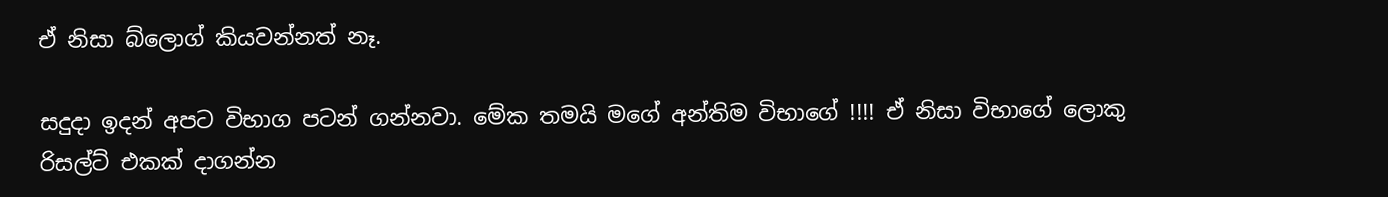ඒ නිසා බ්ලොග් කියවන්නත් නෑ.

සදුදා ඉදන් අපට විභාග පටන් ගන්නවා. මේක තමයි මගේ අන්තිම විභාගේ !!!! ඒ නිසා විභාගේ ලොකු රිසල්ට් එකක් දාගන්න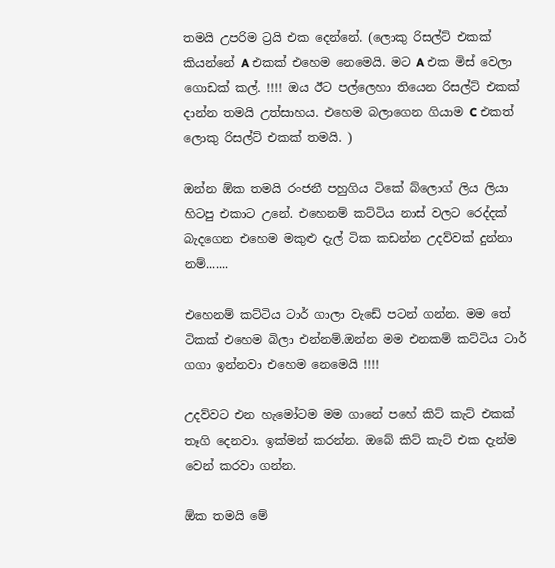තමයි උපරිම ට්‍රයි එක දෙන්නේ. (ලොකු රිසල්ට් එකක් කියන්නේ A එකක් එහෙම නෙමෙයි. මට A එක මිස් වෙලා ගොඩක් කල්. !!!! ඔය ඊට පල්ලෙහා තියෙන රිසල්ට් එකක් දාන්න තමයි උත්සාහය. එහෙම බලාගෙන ගියාම C එකත් ලොකු රිසල්ට් එකක් තමයි. )

ඔන්න ඕක තමයි රංජනී පහුගිය ටිකේ බ්ලොග් ලිය ලියා හිටපු එකාට උනේ. එහෙනම් කට්ටිය නාස් වලට රෙද්දක් බැදගෙන එහෙම මකුළු දැල් ටික කඩන්න උදව්වක් දුන්නා නම්.......

එහෙනම් කට්ටිය ටාර් ගාලා වැඩේ පටන් ගන්න. මම තේ ටිකක් එහෙම බිලා එන්නම්.ඔන්න මම එනකම් කට්ටිය ටාර් ගගා ඉන්නවා එහෙම නෙමෙයි !!!!

උදව්වට එන හැමෝටම මම ගානේ පහේ කිට් කැට් එකක් තෑගි දෙනවා. ඉක්මන් කරන්න. ඔබේ කිට් කැට් එක දැන්ම වෙන් කරවා ගන්න.

ඕක තමයි මේ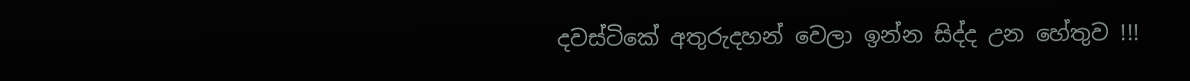දවස්ටිකේ අතුරුදහන් වෙලා ඉන්න සිද්ද උන හේතුව !!!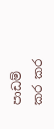පාඩම් කර කර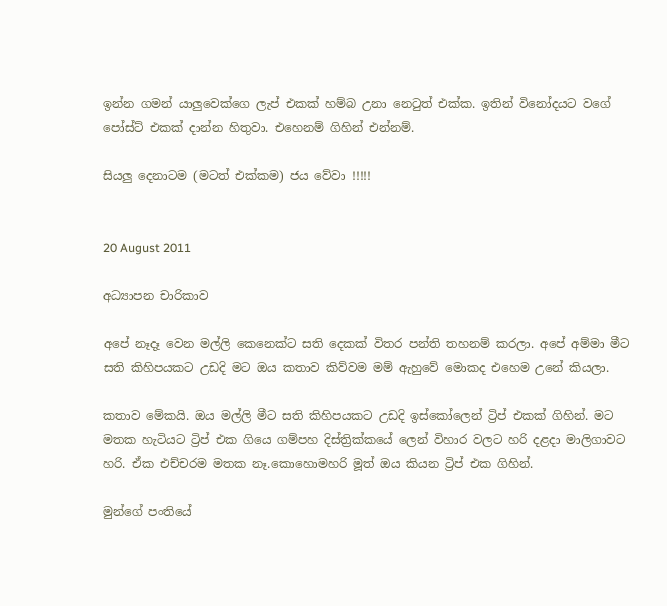ඉන්න ගමන් යාලුවෙක්ගෙ ලැප් එකක් හම්බ උනා නෙටුත් එක්ක. ඉතින් විනෝදයට වගේ පෝස්ට් එකක් දාන්න හිතුවා. එහෙනම් ගිහින් එන්නම්.

සියලු දෙනාටම (මටත් එක්කම) ජය වේවා !!!!!


20 August 2011

අධ්‍යාපන චාරිකාව

අපේ නෑදෑ වෙන මල්ලි කෙනෙක්ට සති දෙකක් විතර පන්ති තහනම් කරලා. අපේ අම්මා මීට සති කිහිපයකට උඩදි මට ඔය කතාව කිව්වම මම් ඇහුවේ මොකද එහෙම උනේ කියලා.

කතාව මේකයි. ඔය මල්ලි මීට සති කිහිපයකට උඩදි ඉස්කෝලෙන් ට්‍රිප් එකක් ගිහින්. මට මතක හැටියට ට්‍රිප් එක ගියෙ ගම්පහ දිස්ත්‍රික්කයේ ලෙන් විහාර වලට හරි දළදා මාලිගාවට හරි. ඒක එච්චරම මතක නෑ.කොහොමහරි මූත් ඔය කියන ට්‍රිප් එක ගිහින්.

මුන්ගේ පංතියේ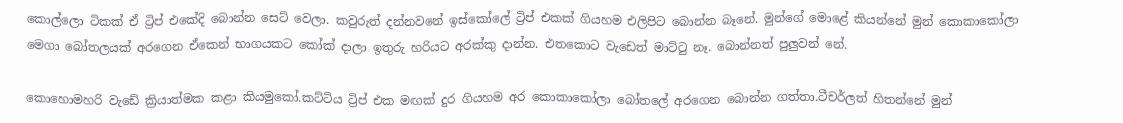කොල්ලො ටිකක් ඒ ට්‍රිප් එකේදි බොන්න සෙට් වෙලා. කවුරුත් දන්නවනේ ඉස්කෝලේ ට්‍රිප් එකක් ගියහම එලිපිට බොන්න බෑනේ. මුන්ගේ මොළේ කියන්නේ මුන් කොකාකෝලා මෙගා බෝතලයක් අරගෙන ඒකෙන් භාගයකට කෝක් දාලා ඉතුරු හරියට අරක්කු දාන්න. එතකොට වැඩෙත් මාට්ටු නෑ. බොන්නත් පුලුවන් නේ.

කොහොමහරි වැඩේ ක්‍රියාත්මක කළා කියමුකෝ.කට්ටිය ට්‍රිප් එක මඟක් දුර ගියහම අර කොකාකෝලා බෝතලේ අරගෙන බොන්න ගත්තා.ටීචර්ලත් හිතන්නේ මුන්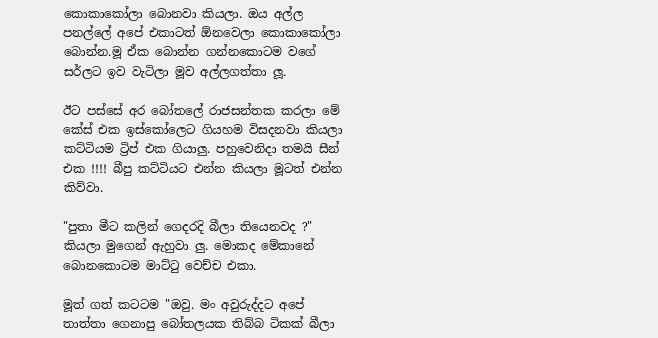කොකාකෝලා බොනවා කියලා. ඔය අල්ල පනල්ලේ අපේ එකාටත් ඕනවෙලා කොකාකෝලා බොන්න.මූ ඒක බොන්න ගන්නකොටම වගේ සර්ලට ඉව වැටිලා මූව අල්ලගත්තා ලූ.

ඊට පස්සේ අර බෝතලේ රාජසන්තක කරලා මේ කේස් එක ඉස්කෝලෙට ගියහම විසදනවා කියලා කට්ටියම ට්‍රිප් එක ගියාලු. පහුවෙනිදා තමයි සීන් එක !!!! බීපු කට්ටියට එන්න කියලා මූටත් එන්න කිව්වා.

"පුතා මීට කලින් ගෙදරදි බීලා තියෙනවද ?" කියලා මුගෙන් ඇහුවා ලු. මොකද මේකානේ බොනකොටම මාට්ටු වෙච්ච එකා.

මූත් ගත් කටටම "ඔවු. මං අවුරුද්දට අපේ තාත්තා ගෙනාපු බෝතලයක තිබ්බ ටිකක් බීලා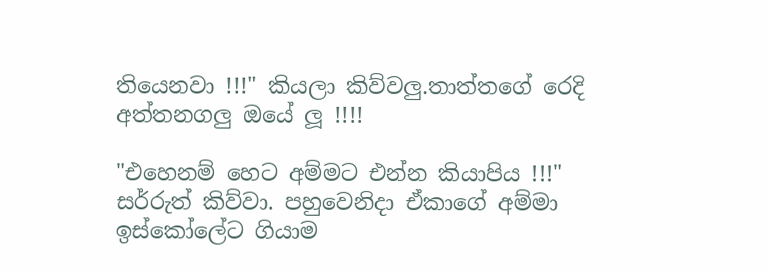තියෙනවා !!!" කියලා කිව්වලු.තාත්තගේ රෙදි අත්තනගලු ඔයේ ලූ !!!!

"එහෙනම් හෙට අම්මට එන්න කියාපිය !!!" සර්රුත් කිව්වා. පහුවෙනිදා ඒකාගේ අම්මා ඉස්කෝලේට ගියාම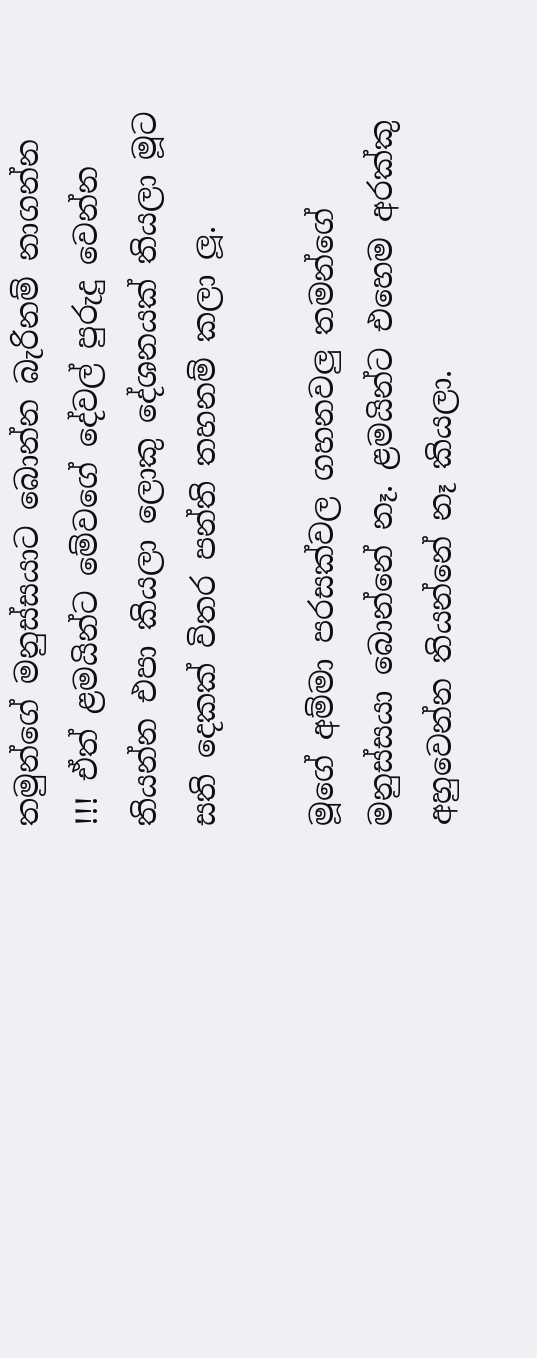තමුන්ගේ මනුස්සයාට බොන්න බැරිනම් නාගන්න !!! ඒත් ළමයින්ට මේවගේ දේවල් පුරුදු වෙන්න තියන්න එපා කියලා ලොකු දේශනයක් තියලා මූට සති දෙකක් විතර පන්ති තහනම් කලා ලූ.

මූගේ අම්මා පරසක්වල ගහනවලු තමන්ගේ මනුස්සයා බොන්නේ නෑ. ළමයින්ට එහෙම අරක්කු අහුවෙන්න තියන්නේ නෑ කියලා.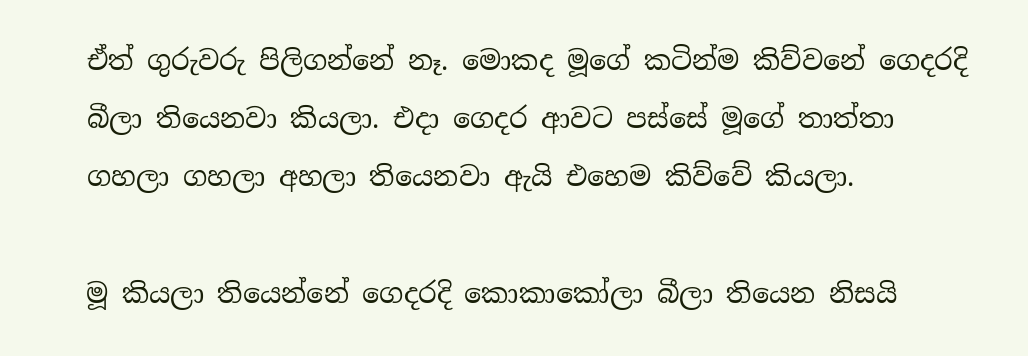ඒත් ගුරුවරු පිලිගන්නේ නෑ. මොකද මූගේ කටින්ම කිව්වනේ ගෙදරදි බීලා තියෙනවා කියලා. එදා ගෙදර ආවට පස්සේ මූගේ තාත්තා ගහලා ගහලා අහලා තියෙනවා ඇයි එහෙම කිව්වේ කියලා.

මූ කියලා තියෙන්නේ ගෙදරදි කොකාකෝලා බීලා තියෙන නිසයි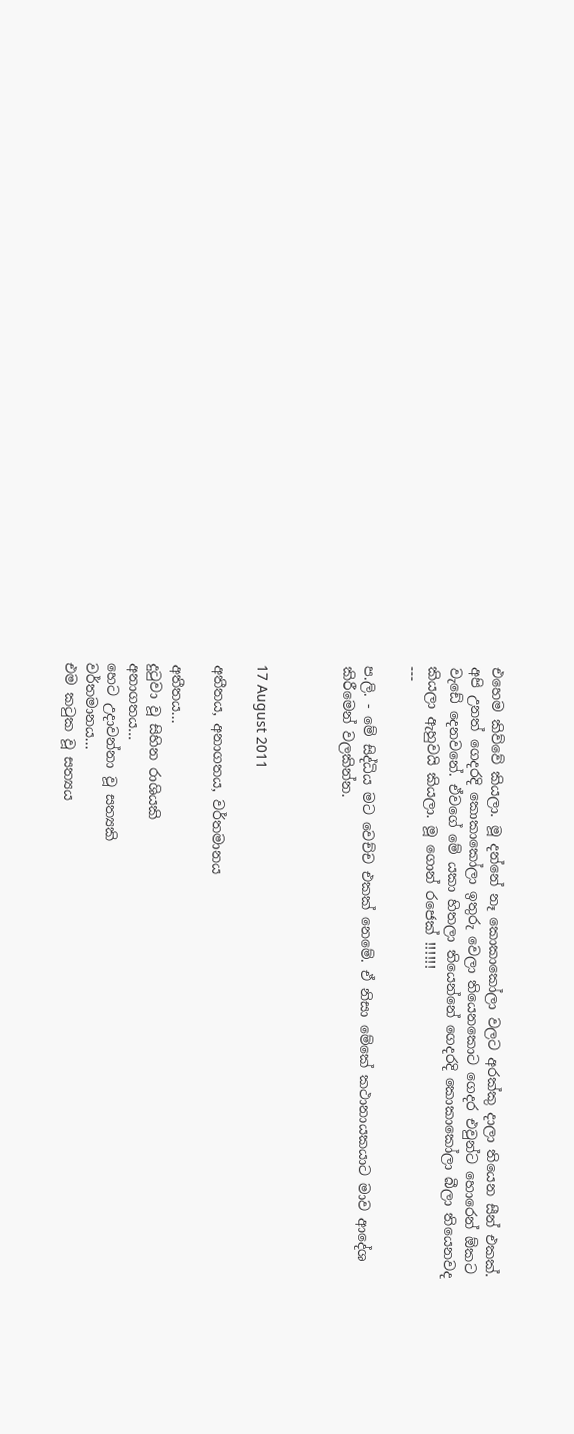එහෙම කිව්වේ කියලා. මූ දන්නේ නෑ කොකාකෝලා වලට අරක්කු දාලා තියෙන සීන් එකක්. අපි උනත් ගෙදරදි කොකාකෝලා ඉතුරු වෙලා තියෙනකොට ගෙදර එවුන්ට හොරෙන් ඕකට වැඩේ දෙනවනේ. ඒවගේ මේ යකා හිතලා තියෙන්නේ ගෙදරදි කොකාකෝලා බීලා තියෙනවද කියලා ඇහුවයි කියලා. මූ ගොන් රජෙක් !!!!!!
---

ප.ලි. - මේ සිද්ධිය මට වෙච්ච එකක් නෙමේ. ඒ නිසා මේකේ කථානායකයාට මාව ආදේශ කිරීමෙන් වලකින්න.



17 August 2011

අතීතය, අනාගතය, වර්තමානය

අතීතය...
දුටුවා වූ සිහින රාශියකි
අනාගතය...
හෙට උදාවන්නා වූ සත්‍යකි
වර්තමානය...
එම කටුක වූ සත්‍යය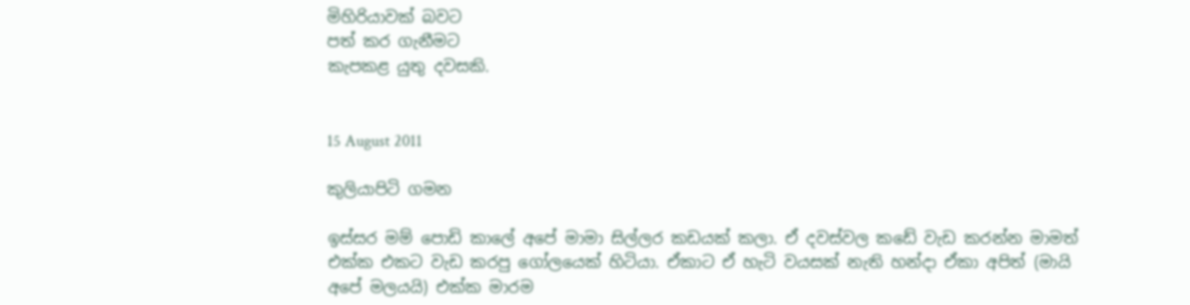මිහිරියාවක් බවට
පත් කර ගැනීමට
කැපකළ යුතු දවසකි.


15 August 2011

කුලියාපිටි ගමන

ඉස්සර මම් පොඩි කාලේ අපේ මාමා සිල්ලර කඩයක් කලා. ඒ දවස්වල කඩේ වැඩ කරන්න මාමත් එක්ක එකට වැඩ කරපු ගෝලයෙක් හිටියා. ඒකාට ඒ හැටි වයසක් නැති හන්දා ඒකා අපිත් (මායි අපේ මලයයි) එක්ක මාරම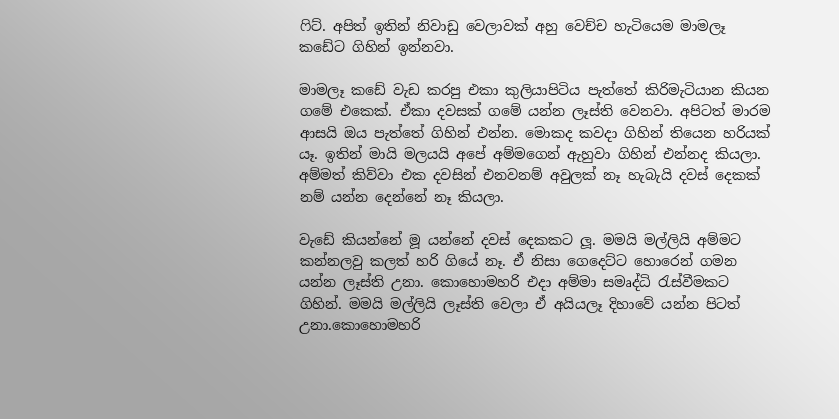ෆිට්. අපිත් ඉතින් නිවාඩු වෙලාවක් අහු වෙච්ච හැටියෙම මාමලෑ කඩේට ගිහින් ඉන්නවා.

මාමලෑ කඩේ වැඩ කරපු එකා කුලියාපිටිය පැත්තේ කිරිමැටියාන කියන ගමේ එකෙක්. ඒකා දවසක් ගමේ යන්න ලෑස්ති වෙනවා. අපිටත් මාරම ආසයි ඔය පැත්තේ ගිහින් එන්න. මොකද කවදා ගිහින් තියෙන හරියක් යෑ. ඉතින් මායි මලයයි අපේ අම්මගෙන් ඇහුවා ගිහින් එන්නද කියලා. අම්මත් කිව්වා එක දවසින් එනවනම් අවුලක් නෑ හැබැයි දවස් දෙකක් නම් යන්න දෙන්නේ නෑ කියලා.

වැඩේ කියන්නේ මූ යන්නේ දවස් දෙකකට ලූ. මමයි මල්ලියි අම්මට කන්නලවු කලත් හරි ගියේ නෑ. ඒ නිසා ගෙදෙට්ට හොරෙන් ගමන යන්න ලෑස්ති උනා. කොහොමහරි එදා අම්මා සමෘද්ධි රැස්වීමකට ගිහින්. මමයි මල්ලියි ලෑස්ති වෙලා ඒ අයියලෑ දිහාවේ යන්න පිටත් උනා.කොහොමහරි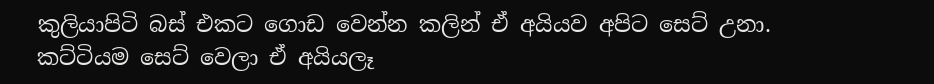කුලියාපිටි බස් එකට ගොඩ වෙන්න කලින් ඒ අයියව අපිට සෙට් උනා. කට්ටියම සෙට් වෙලා ඒ අයියලෑ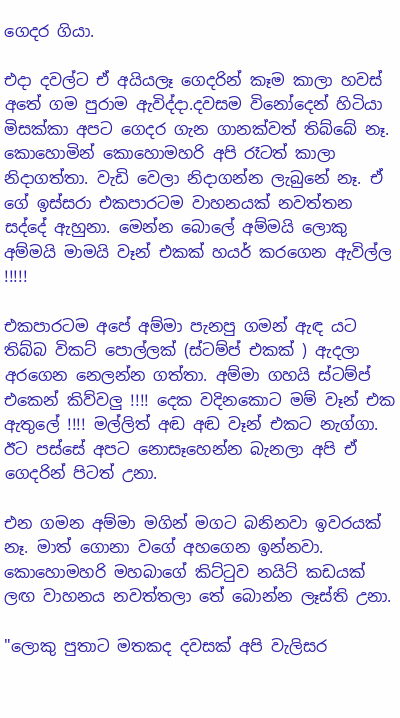ගෙදර ගියා.

එදා දවල්ට ඒ අයියලෑ ගෙදරින් කෑම කාලා හවස් අතේ ගම පුරාම ඇවිද්දා.දවසම විනෝදෙන් හිටියා මිසක්කා අපට ගෙදර ගැන ගානක්වත් තිබ්බේ නෑ. කොහොමින් කොහොමහරි අපි රෑටත් කාලා නිදාගත්තා. වැඩි වෙලා නිදාගන්න ලැබුනේ නෑ. ඒ ගේ ඉස්සරා එකපාරටම වාහනයක් නවත්තන සද්දේ ඇහුනා. මෙන්න බොලේ අම්මයි ලොකු අම්මයි මාමයි වෑන් එකක් හයර් කරගෙන ඇවිල්ල !!!!!

එකපාරටම අපේ අම්මා පැනපු ගමන් ඇඳ යට තිබ්බ විකට් පොල්ලක් (ස්ටම්ප් එකක් ) ඇදලා අරගෙන නෙලන්න ගත්තා. අම්මා ගහයි ස්ටම්ප් එකෙන් කිව්වලු !!!! දෙක වදිනකොට මම් වෑන් එක ඇතුලේ !!!! මල්ලිත් අඬ අඬ වෑන් එකට නැග්ගා. ඊට පස්සේ අපට නොසෑහෙන්න බැනලා අපි ඒ ගෙදරින් පිටත් උනා.

එන ගමන අම්මා මගින් මගට බනිනවා ඉවරයක් නෑ. මාත් ගොනා වගේ අහගෙන ඉන්නවා. කොහොමහරි මහබාගේ කිට්ටුව නයිට් කඩයක් ලඟ වාහනය නවත්තලා තේ බොන්න ලෑස්ති උනා.

"ලොකු පුතාට මතකද දවසක් අපි වැලිසර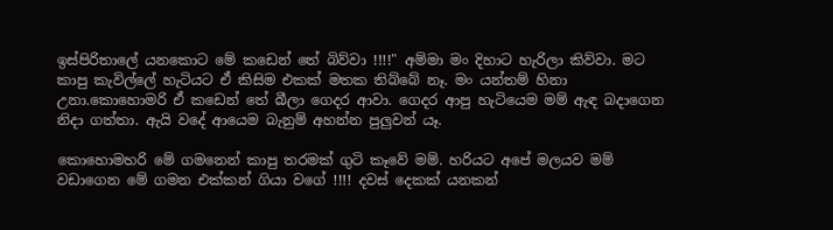ඉස්පිරිතාලේ යනකොට මේ කඩෙන් තේ බිව්වා !!!!" අම්මා මං දිහාට හැරිලා කිව්වා. මට කාපු කැවිල්ලේ හැටියට ඒ කිසිම එකක් මතක තිබ්බේ නෑ. මං යන්තම් හිනා උනා.කොහොමරි ඒ කඩෙන් තේ බීලා ගෙදර ආවා. ගෙදර ආපු හැටියෙම මම් ඇඳ බදාගෙන නිදා ගත්තා. ඇයි වදේ ආයෙම බැනුම් අහන්න පුලුවන් යෑ.

කොහොමහරි මේ ගමනෙන් කාපු තරමක් ගුටි කෑවේ මම්. හරියට අපේ මලයව මම් වඩාගෙන මේ ගමන එක්කන් ගියා වගේ !!!! දවස් දෙකක් යනකන්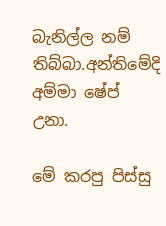බැනිල්ල නම් තිබ්බා.අන්තිමේදි අම්මා ෂේප් උනා.

මේ කරපු පිස්සු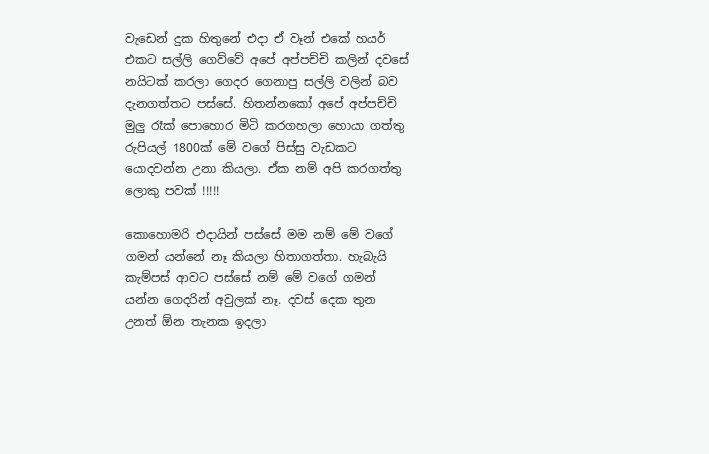වැඩෙන් දුක හිතුනේ එදා ඒ වෑන් එකේ හයර් එකට සල්ලි ගෙව්වේ අපේ අප්පච්චි කලින් දවසේ නයිටක් කරලා ගෙදර ගෙනාපු සල්ලි වලින් බව දැනගත්තට පස්සේ. හිතන්නකෝ අපේ අප්පච්චි මුලු රෑක් පොහොර මිටි කරගහලා හොයා ගත්තු රුපියල් 1800ක් මේ වගේ පිස්සු වැඩකට යොදවන්න උනා කියලා. ඒක නම් අපි කරගත්තු ලොකු පවක් !!!!!

කොහොමරි එදායින් පස්සේ මම නම් මේ වගේ ගමන් යන්නේ නෑ කියලා හිතාගත්තා. හැබැයි කැම්පස් ආවට පස්සේ නම් මේ වගේ ගමන් යන්න ගෙදරින් අවුලක් නෑ. දවස් දෙක තුන උනත් ඕන තැනක ඉදලා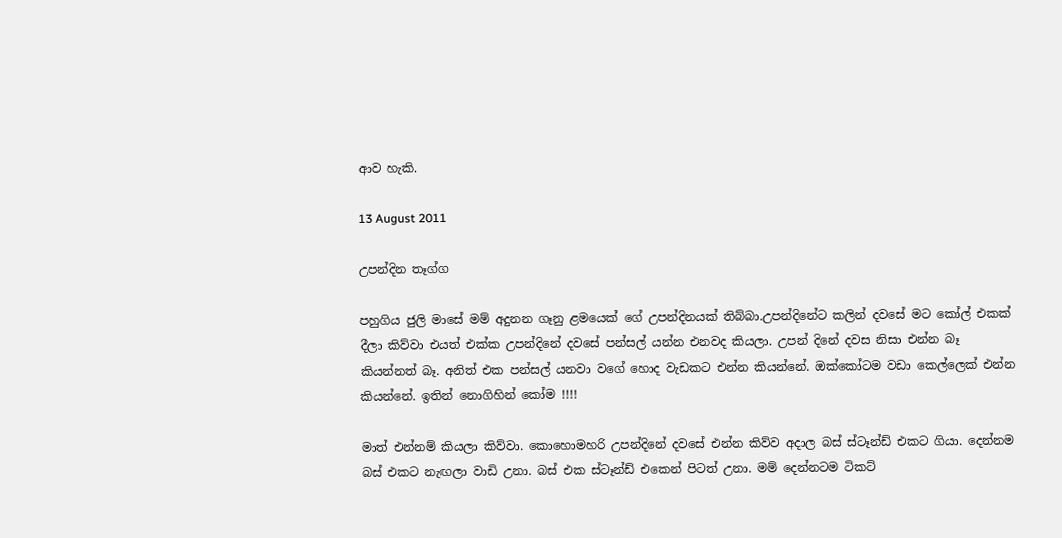ආව හැකි.

13 August 2011

උපන්දින තෑග්ග

පහුගිය ජුලි මාසේ මම් අදුනන ගෑනු ළමයෙක් ගේ උපන්දිනයක් තිබ්බා.උපන්දිනේට කලින් දවසේ මට කෝල් එකක් දීලා කිව්වා එයත් එක්ක උපන්දිනේ දවසේ පන්සල් යන්න එනවද කියලා. උපන් දිනේ දවස නිසා එන්න බෑ කියන්නත් බෑ. අනිත් එක පන්සල් යනවා වගේ හොද වැඩකට එන්න කියන්නේ. ඔක්කෝටම වඩා කෙල්ලෙක් එන්න කියන්නේ. ඉතින් නොගිහින් කෝම !!!!

මාත් එන්නම් කියලා කිව්වා. කොහොමහරි උපන්දිනේ දවසේ එන්න කිව්ව අදාල බස් ස්ටෑන්ඩ් එකට ගියා. දෙන්නම බස් එකට නැඟලා වාඩි උනා. බස් එක ස්ටෑන්ඩ් එකෙන් පිටත් උනා. මම් දෙන්නටම ටිකට්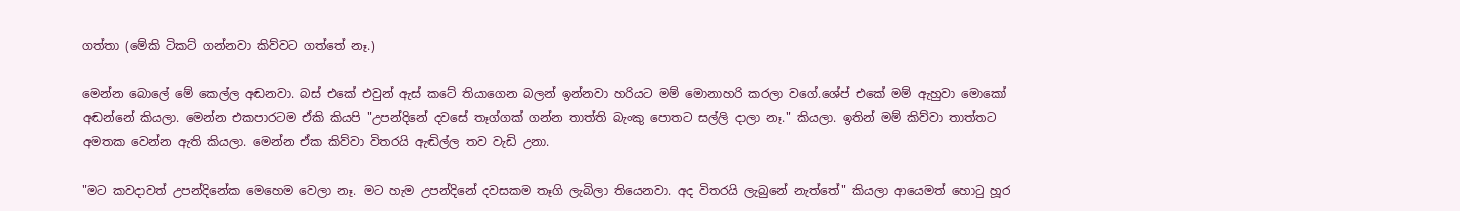ගත්තා (මේකි ටිකට් ගන්නවා කිව්වට ගත්තේ නෑ.)

මෙන්න බොලේ මේ කෙල්ල අඬනවා. බස් එකේ එවුන් ඇස් කටේ තියාගෙන බලන් ඉන්නවා හරියට මම් මොනාහරි කරලා වගේ.ශේප් එකේ මම් ඇහුවා මොකෝ අඬන්නේ කියලා. මෙන්න එකපාරටම ඒකි කියපි "උපන්දිනේ දවසේ තෑග්ගක් ගන්න තාත්ති බැංකු පොතට සල්ලි දාලා නෑ." කියලා. ඉතින් මම් කිව්වා තාත්තට අමතක වෙන්න ඇති කියලා. මෙන්න ඒක කිව්වා විතරයි ඇඬිල්ල තව වැඩි උනා.

"මට කවදාවත් උපන්දිනේක මෙහෙම වෙලා නෑ. මට හැම උපන්දිනේ දවසකම තෑගි ලැබිලා තියෙනවා. අද විතරයි ලැබුනේ නැත්තේ" කියලා ආයෙමත් හොටු හූර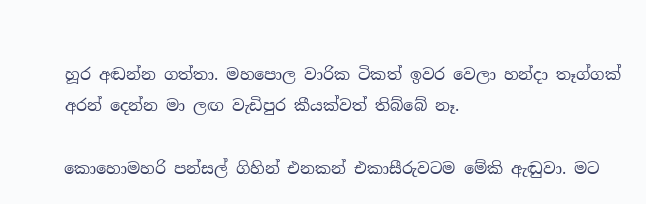හූර අඬන්න ගත්තා. මහපොල වාරික ටිකත් ඉවර වෙලා හන්දා තෑග්ගක් අරන් දෙන්න මා ලඟ වැඩිපුර කීයක්වත් තිබ්බේ නෑ.

කොහොමහරි පන්සල් ගිහින් එනකන් එකාසීරුවටම මේකි ඇඬුවා. මට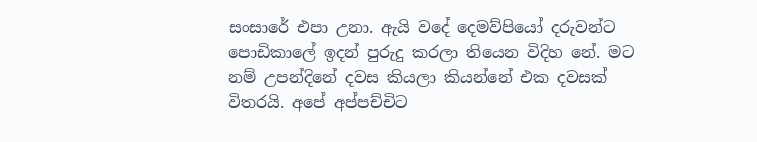සංසාරේ එපා උනා. ඇයි වදේ දෙමව්පියෝ දරුවන්ට පොඩිකාලේ ඉදන් පුරුදු කරලා තියෙන විදිහ නේ. මට නම් උපන්දිනේ දවස කියලා කියන්නේ එක දවසක් විතරයි. අපේ අප්පච්චිට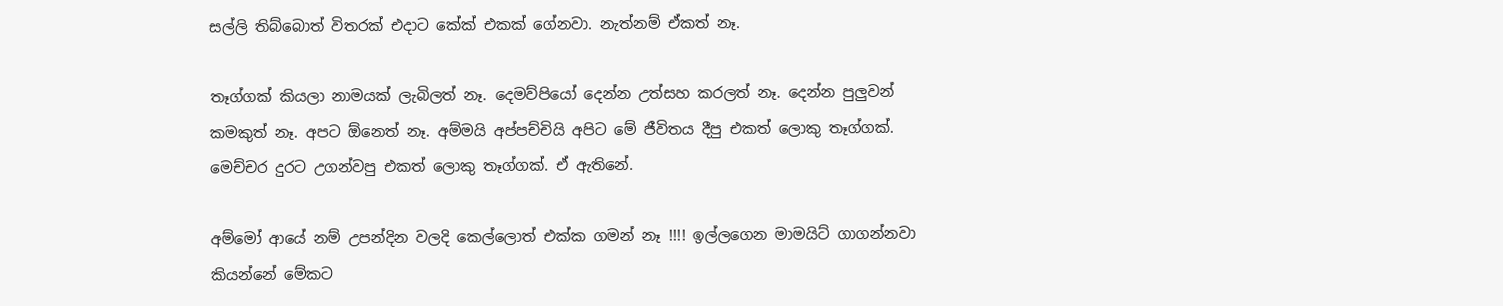සල්ලි තිබ්බොත් විතරක් එදාට කේක් එකක් ගේනවා. නැත්නම් ඒකත් නෑ.

තෑග්ගක් කියලා නාමයක් ලැබිලත් නෑ. දෙමව්පියෝ දෙන්න උත්සහ කරලත් නෑ. දෙන්න පුලුවන් කමකුත් නෑ. අපට ඕනෙත් නෑ. අම්මයි අප්පච්චියි අපිට මේ ජීවිතය දීපු එකත් ලොකු තෑග්ගක්. මෙච්චර දුරට උගන්වපු එකත් ලොකු තෑග්ගක්. ඒ ඇතිනේ.

අම්මෝ ආයේ නම් උපන්දින වලදි කෙල්ලොත් එක්ක ගමන් නෑ !!!! ඉල්ලගෙන මාමයිට් ගාගන්නවා කියන්නේ මේකට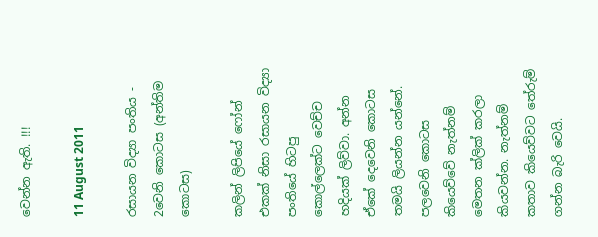වෙන්න ඇති. !!!

11 August 2011

රසායන විද්‍යා පංතිය - 2වෙනි කොටස (අන්තිම කොටස)

කලින් ලිපියේ ෆෝන් එකක් නිසා රසායන විද්‍යා පංතියේ හිටපු කොල්ලෙක්ට වෙච්ච හදියක් ලිව්වා. අන්න ඒකේ දෙවෙනි කොටස තමයි ලියන්න යන්නේ. පලවෙනි කොටස කියෙව්වේ නැත්නම් මෙතන ක්ලික් කරලා කියවන්න. නැත්නම් කතාව කියෙව්වට තේරුම් ගන්න බැරි වෙයි.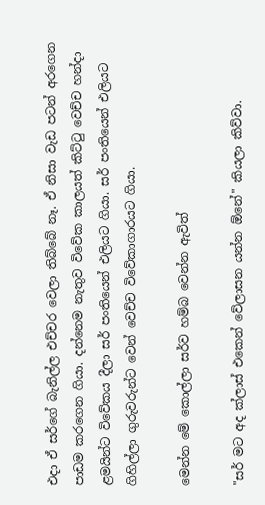එදා ඒ සර්ගේ බැනිල්ල එච්චර වෙලා තිබ්බේ නෑ. ඒ නිසා වැඩ පටන් අරගෙන පාඩම කරගෙන ගියා. දන්නෙම නැතුව විවේක කාලයත් කිට්ටු වෙච්ච හන්දා ළමයින්ට විවේකය දීලා සර් පංතියෙන් එලියට ගියා. සර් පංතියෙන් එලියට ගිහිල්ලා ගුරුවරුන්ට වෙන් වෙච්ච විවේකාගාරයට ගියා.

මෙන්න මේ කොල්ලා සර්ව හම්බ වෙන්න ඇවිත්

"සර් මට අද ක්ලාස් එකෙන් වේලාසන යන්න ඕනේ" කියලා කිව්වා.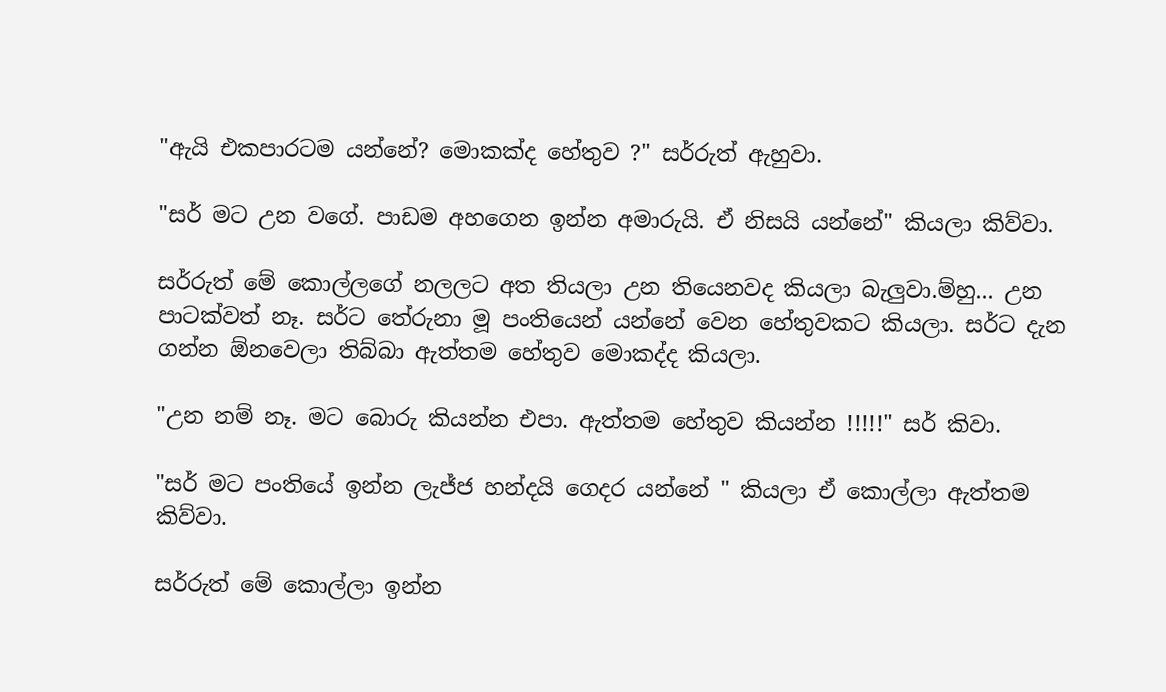"ඇයි එකපාරටම යන්නේ? මොකක්ද හේතුව ?" සර්රුත් ඇහුවා.

"සර් මට උන වගේ. පාඩම අහගෙන ඉන්න අමාරුයි. ඒ නිසයි යන්නේ" කියලා කිව්වා.

සර්රුත් මේ කොල්ලගේ නලලට අත තියලා උන තියෙනවද කියලා බැලුවා.ම්හු... උන පාටක්වත් නෑ. සර්ට තේරුනා මූ පංතියෙන් යන්නේ වෙන හේතුවකට කියලා. සර්ට දැන ගන්න ඕනවෙලා තිබ්බා ඇත්තම හේතුව මොකද්ද කියලා.

"උන නම් නෑ. මට බොරු කියන්න එපා. ඇත්තම හේතුව කියන්න !!!!!" සර් කිවා.

"සර් මට පංතියේ ඉන්න ලැජ්ජ හන්දයි ගෙදර යන්නේ " කියලා ඒ කොල්ලා ඇත්තම කිව්වා.

සර්රුත් මේ කොල්ලා ඉන්න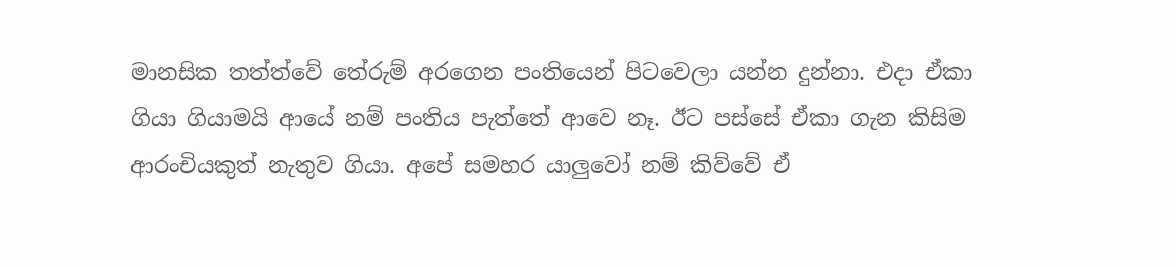මානසික තත්ත්වේ තේරුම් අරගෙන පංතියෙන් පිටවෙලා යන්න දුන්නා. එදා ඒකා ගියා ගියාමයි ආයේ නම් පංතිය පැත්තේ ආවෙ නෑ. ඊට පස්සේ ඒකා ගැන කිසිම ආරංචියකුත් නැතුව ගියා. අපේ සමහර යාලුවෝ නම් කිව්වේ ඒ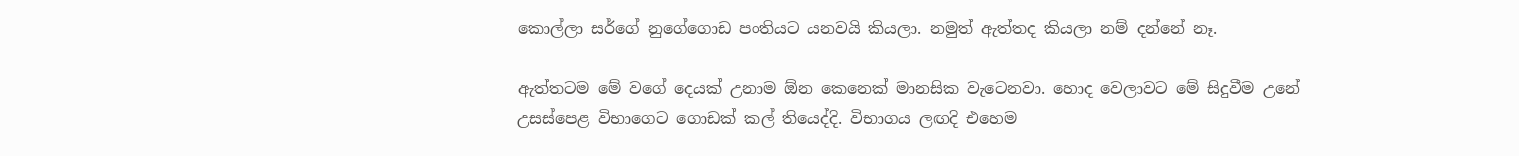කොල්ලා සර්ගේ නුගේගොඩ පංතියට යනවයි කියලා. නමුත් ඇත්තද කියලා නම් දන්නේ නෑ.

ඇත්තටම මේ වගේ දෙයක් උනාම ඕන කෙනෙක් මානසික වැටෙනවා. හොද වෙලාවට මේ සිදුවීම උනේ උසස්පෙළ විභාගෙට ගොඩක් කල් තියෙද්දි. විභාගය ලඟදි එහෙම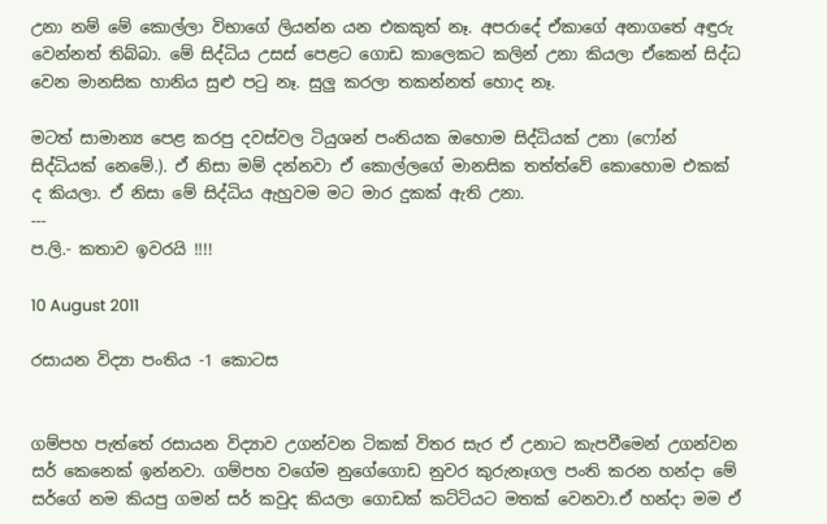උනා නම් මේ කොල්ලා විභාගේ ලියන්න යන එකකුත් නෑ. අපරාදේ ඒකාගේ අනාගතේ අඳුරු වෙන්නත් තිබ්බා. මේ සිද්ධිය උසස් පෙළට ගොඩ කාලෙකට කලින් උනා කියලා ඒකෙන් සිද්ධ වෙන මානසික හානිය සුළු පටු නෑ. සුලු කරලා තකන්නත් හොද නෑ.

මටත් සාමාන්‍ය පෙළ කරපු දවස්වල ටියුශන් පංතියක ඔහොම සිද්ධියක් උනා (ෆෝන් සිද්ධියක් නෙමේ.). ඒ නිසා මම් දන්නවා ඒ කොල්ලගේ මානසික තත්ත්වේ කොහොම එකක් ද කියලා. ඒ නිසා මේ සිද්ධිය ඇහුවම මට මාර දුකක් ඇති උනා.
---
ප.ලි.- කතාව ඉවරයි !!!!

10 August 2011

රසායන විද්‍යා පංතිය -1 කොටස


ගම්පහ පැත්තේ රසායන විද්‍යාව උගන්වන ටිකක් විතර සැර ඒ උනාට කැපවීමෙන් උගන්වන සර් කෙනෙක් ඉන්නවා. ගම්පහ වගේම නුගේගොඩ නුවර කුරුනෑගල පංති කරන හන්දා මේ සර්ගේ නම කියපු ගමන් සර් කවුද කියලා ගොඩක් කට්ටියට මතක් වෙනවා.ඒ හන්දා මම ඒ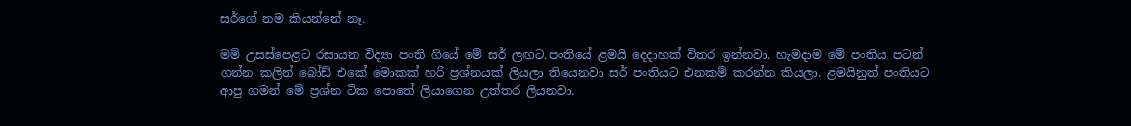සර්ගේ නම කියන්නේ නෑ.

මම් උසස්පෙළට රසායන විද්‍යා පංති ගියේ මේ සර් ලඟට.පංතියේ ළමයි දෙදාහක් විතර ඉන්නවා. හැමදාම මේ පංතිය පටන් ගන්න කලින් බෝඩ් එකේ මොකක් හරි ප්‍රශ්නයක් ලියලා තියෙනවා සර් පංතියට එනකම් කරන්න කියලා. ළමයිනුත් පංතියට ආපු ගමන් මේ ප්‍රශ්න ටික පොතේ ලියාගෙන උත්තර ලියනවා.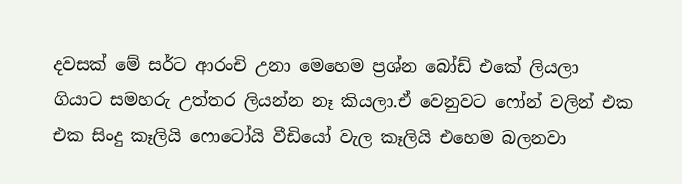දවසක් මේ සර්ට ආරංචි උනා මෙහෙම ප්‍රශ්න බෝඩ් එකේ ලියලා ගියාට සමහරු උත්තර ලියන්න නෑ කියලා.ඒ වෙනුවට ෆෝන් වලින් එක එක සිංදු කෑලියි ෆොටෝයි වීඩියෝ වැල කෑලියි එහෙම බලනවා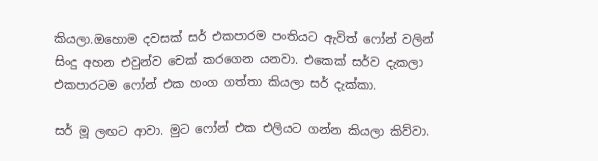කියලා.ඔහොම දවසක් සර් එකපාරම පංතියට ඇවිත් ෆෝන් වලින් සිංදු අහන එවුන්ව චෙක් කරගෙන යනවා. එකෙක් සර්ව දැකලා එකපාරටම ෆෝන් එක හංග ගත්තා කියලා සර් දැක්කා.

සර් මූ ලඟට ආවා. මුට ෆෝන් එක එලියට ගන්න කියලා කිව්වා.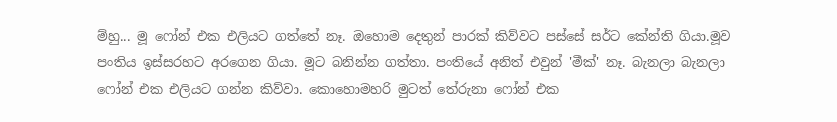ම්හු... මූ ෆෝන් එක එලියට ගත්තේ නෑ. ඔහොම දෙතුන් පාරක් කිව්වට පස්සේ සර්ට කේන්ති ගියා.මූව පංතිය ඉස්සරහට අරගෙන ගියා. මූට බනින්න ගත්තා. පංතියේ අනිත් එවුන් 'මීක්' නෑ. බැනලා බැනලා ෆෝන් එක එලියට ගන්න කිව්වා. කොහොමහරි මුටත් තේරුනා ෆෝන් එක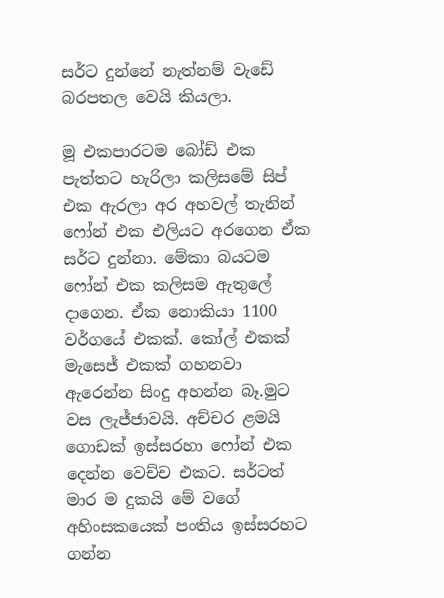සර්ට දුන්නේ නැත්නම් වැඩේ බරපතල වෙයි කියලා.

මූ එකපාරටම බෝඩ් එක පැත්තට හැරිලා කලිසමේ සිප් එක ඇරලා අර අහවල් තැනින් ෆෝන් එක එලියට අරගෙන ඒක සර්ට දුන්නා. මේකා බයටම ෆෝන් එක කලිසම ඇතුලේ දාගෙන. ඒක නොකියා 1100 වර්ගයේ එකක්. කෝල් එකක් මැසෙජ් එකක් ගහනවා ඇරෙන්න සිංදු අහන්න බෑ.මුට වස ලැජ්ජාවයි. අච්චර ළමයි ගොඩක් ඉස්සරහා ෆෝන් එක දෙන්න වෙච්ච එකට. සර්ටත් මාර ම දුකයි මේ වගේ අහිංසකයෙක් පංතිය ඉස්සරහට ගන්න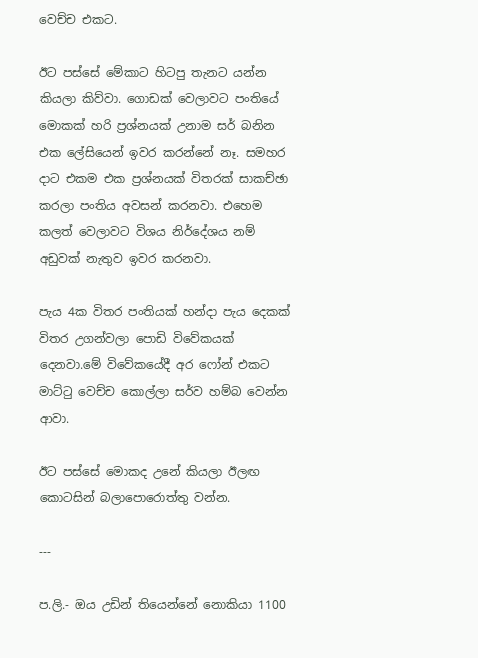වෙච්ච එකට.

ඊට පස්සේ මේකාට හිටපු තැනට යන්න කියලා කිව්වා. ගොඩක් වෙලාවට පංතියේ මොකක් හරි ප්‍රශ්නයක් උනාම සර් බනින එක ලේසියෙන් ඉවර කරන්නේ නෑ. සමහර දාට එකම එක ප්‍රශ්නයක් විතරක් සාකච්ඡා කරලා පංතිය අවසන් කරනවා. එහෙම කලත් වෙලාවට විශය නිර්දේශය නම් අඩුවක් නැතුව ඉවර කරනවා.

පැය 4ක විතර පංතියක් හන්දා පැය දෙකක් විතර උගන්වලා පොඩි විවේකයක් දෙනවා.මේ විවේකයේදී අර ෆෝන් එකට මාට්ටු වෙච්ච කොල්ලා සර්ව හම්බ වෙන්න ආවා.

ඊට පස්සේ මොකද උනේ කියලා ඊලඟ කොටසින් බලාපොරොත්තු වන්න.

---

ප.ලි.- ඔය උඩින් තියෙන්නේ නොකියා 1100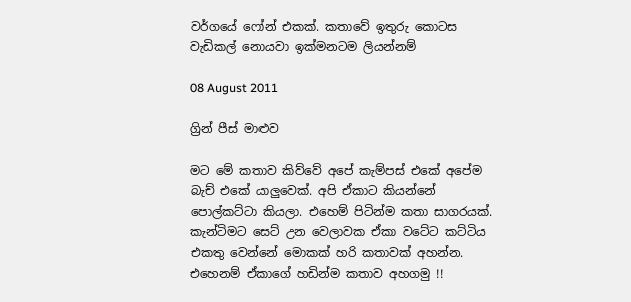වර්ගයේ ෆෝන් එකක්. කතාවේ ඉතුරු කොටස වැඩිකල් නොයවා ඉක්මනටම ලියන්නම්

08 August 2011

ග්‍රින් පීස් මාළුව

මට මේ කතාව කිව්වේ අපේ කැම්පස් එකේ අපේම බැච් එකේ යාලුවෙක්. අපි ඒකාට කියන්නේ පොල්කට්ටා කියලා. එහෙම් පිටින්ම කතා සාගරයක්. කැන්ටිමට සෙට් උන වෙලාවක ඒකා වටේට කට්ටිය එකතු වෙන්නේ මොකක් හරි කතාවක් අහන්න. එහෙනම් ඒකාගේ හඩින්ම කතාව අහගමු !!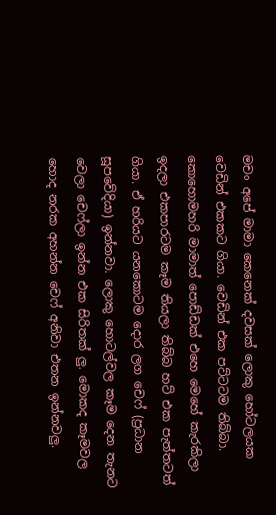මචං අපේ මාමා කෙනෙක් දවසක් ලොකු හෝටලයක වෙඩින් එකකට ගියා. වෙඩින් එක පට්ටටම තිබ්බා. කොහොමහරි මාමාත් පොඩ්ඩක් එහෙ මෙහේ කැරකිලා ඉදලා එකපාරටම කෑම තියලා තිබ්බ හට් එක පැත්තටත් ගියා. ඒ හරියට යනකොටම දොර ලග චෙෆ් (ප්‍රධාන සූපවේදියා) ඉන්නවා. ලොකු හොටල්වල කෑම දෙන තැනට වෙලා චෙෆ්ලා ඉන්න එක සිරිතක් ලු. මොකද කෑමවල හොද නරක අහන්න චෙෆ් අනිවා එතන ඉන්නවලු.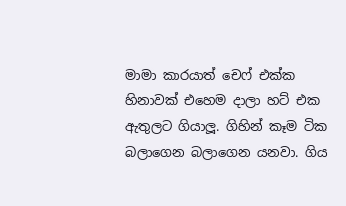මාමා කාරයාත් චෙෆ් එක්ක හිනාවක් එහෙම දාලා හට් එක ඇතුලට ගියාලූ. ගිහින් කෑම ටික බලාගෙන බලාගෙන යනවා. ගිය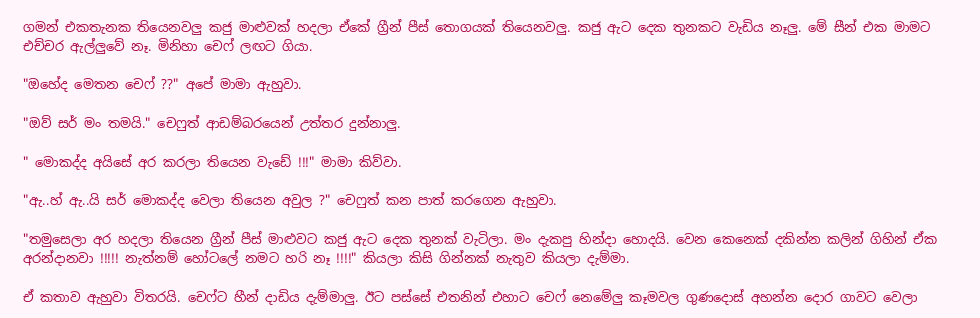ගමන් එකතැනක තියෙනවලු කජු මාළුවක් හදලා ඒකේ ග්‍රීන් පීස් තොගයක් තියෙනවලු. කජු ඇට දෙක තුනකට වැඩිය නෑලු. මේ සීන් එක මාමට එච්චර ඇල්ලුවේ නෑ. මිනිහා චෙෆ් ලඟට ගියා.

"ඔහේද මෙතන චෙෆ් ??" අපේ මාමා ඇහුවා.

"ඔව් සර් මං තමයි." චෙෆුත් ආඩම්බරයෙන් උත්තර දුන්නාලු.

" මොකද්ද අයිසේ අර කරලා තියෙන වැඩේ !!!" මාමා කිව්වා.

"ඇ..හ් ඇ..යි සර් මොකද්ද වෙලා තියෙන අවුල ?" චෙෆුත් කන පාත් කරගෙන ඇහුවා.

"තමුසෙලා අර හදලා තියෙන ග්‍රීන් පීස් මාළුවට කජු ඇට දෙක තුනක් වැටිලා. මං දැකපු හින්දා හොදයි. වෙන කෙනෙක් දකින්න කලින් ගිහින් ඒක අරන්දානවා !!!!! නැත්නම් හෝටලේ නමට හරි නෑ !!!!" කියලා කිසි ගින්නක් නැතුව කියලා දැම්මා.

ඒ කතාව ඇහුවා විතරයි. චෙෆ්ට හීන් දාඩිය දැම්මාලු. ඊට පස්සේ එතනින් එහාට චෙෆ් නෙමේලු කෑමවල ගුණදොස් අහන්න දොර ගාවට වෙලා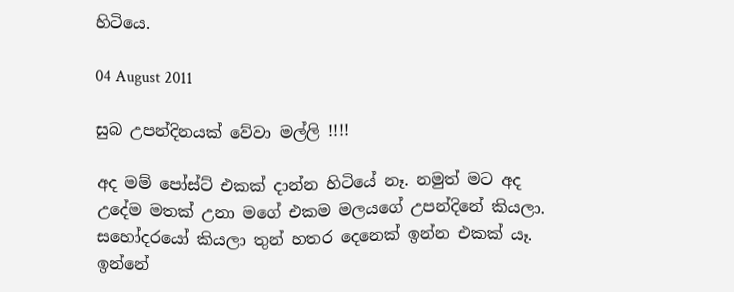හිටියෙ.

04 August 2011

සුබ උපන්දිනයක් වේවා මල්ලි !!!!

අද මම් පෝස්ට් එකක් දාන්න හිටියේ නෑ. නමුත් මට අද උදේම මතක් උනා මගේ එකම මලයගේ උපන්දිනේ කියලා. සහෝදරයෝ කියලා තුන් හතර දෙනෙක් ඉන්න එකක් යෑ. ඉන්නේ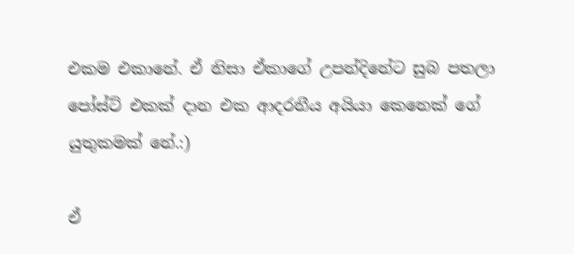එකම එකානේ. ඒ නිසා ඒකාගේ උපන්දිනේට සුබ පතලා පෝස්ට් එකක් දාන එක ආදරනීය අයියා කෙනෙක් ගේ යුතුකමක් නේ.:)

ඒ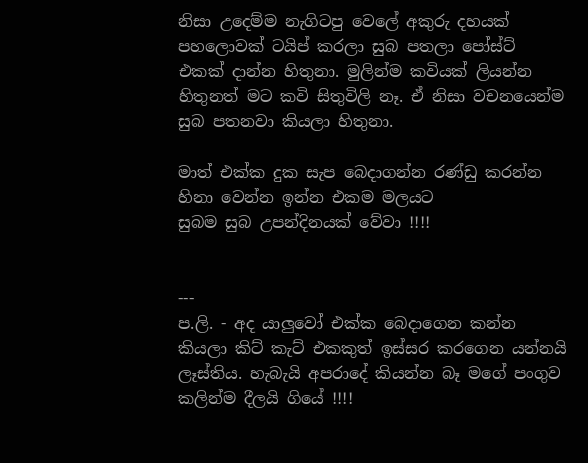නිසා උදෙම්ම නැගිටපු වෙලේ අකුරු දහයක් පහලොවක් ටයිප් කරලා සුබ පතලා පෝස්ට් එකක් දාන්න හිතුනා. මුලින්ම කවියක් ලියන්න හිතුනත් මට කවි සිතුවිලි නෑ. ඒ නිසා වචනයෙන්ම සුබ පතනවා කියලා හිතුනා.

මාත් එක්ක දුක සැප බෙදාගන්න රණ්ඩු කරන්න හිනා වෙන්න ඉන්න එකම මලයට
සුබම සුබ උපන්දිනයක් වේවා !!!!


---
ප.ලි. - අද යාලුවෝ එක්ක බෙදාගෙන කන්න කියලා කිට් කැට් එකකුත් ඉස්සර කරගෙන යන්නයි ලෑස්තිය. හැබැයි අපරාදේ කියන්න බෑ මගේ පංගුව කලින්ම දීලයි ගියේ !!!!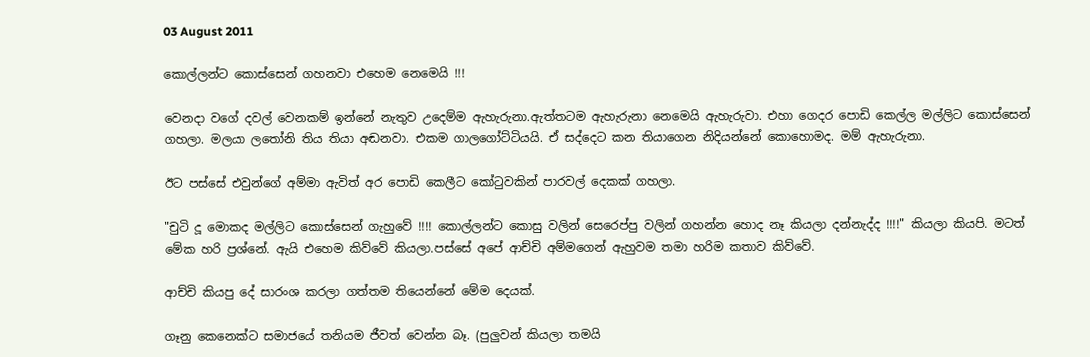03 August 2011

කොල්ලන්ට කොස්සෙන් ගහනවා එහෙම නෙමෙයි !!!

වෙනදා වගේ දවල් වෙනකම් ඉන්නේ නැතුව උදෙම්ම ඇහැරුනා.ඇත්තටම ඇහැරුනා නෙමෙයි ඇහැරුවා. එහා ගෙදර පොඩි කෙල්ල මල්ලිට කොස්සෙන් ගහලා. මලයා ලතෝනි තිය තියා අඬනවා. එකම ගාලගෝට්ටියයි. ඒ සද්දෙට කන තියාගෙන නිදියන්නේ කොහොමද. මම් ඇහැරුනා.

ඊට පස්සේ එවුන්ගේ අම්මා ඇවිත් අර පොඩි කෙලීට කෝටුවකින් පාරවල් දෙකක් ගහලා.

"චුටි දූ මොකද මල්ලිට කොස්සෙන් ගැහුවේ !!!! කොල්ලන්ට කොසු වලින් සෙරෙප්පු වලින් ගහන්න හොද නෑ කියලා දන්නැද්ද !!!!" කියලා කියපි. මටත් මේක හරි ප්‍රශ්නේ. ඇයි එහෙම කිව්වේ කියලා.පස්සේ අපේ ආච්චි අම්මගෙන් ඇහුවම තමා හරිම කතාව කිව්වේ.

ආච්චි කියපු දේ සාරංශ කරලා ගත්තම තියෙන්නේ මේම දෙයක්.

ගෑනු කෙනෙක්ට සමාජයේ තනියම ජීවත් වෙන්න බෑ. (පුලුවන් කියලා තමයි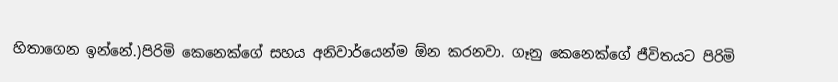හිතාගෙන ඉන්නේ.)පිරිමි කෙනෙක්ගේ සහය අනිවාර්යෙන්ම ඕන කරනවා. ගෑනු කෙනෙක්ගේ ජීවිතයට පිරිමි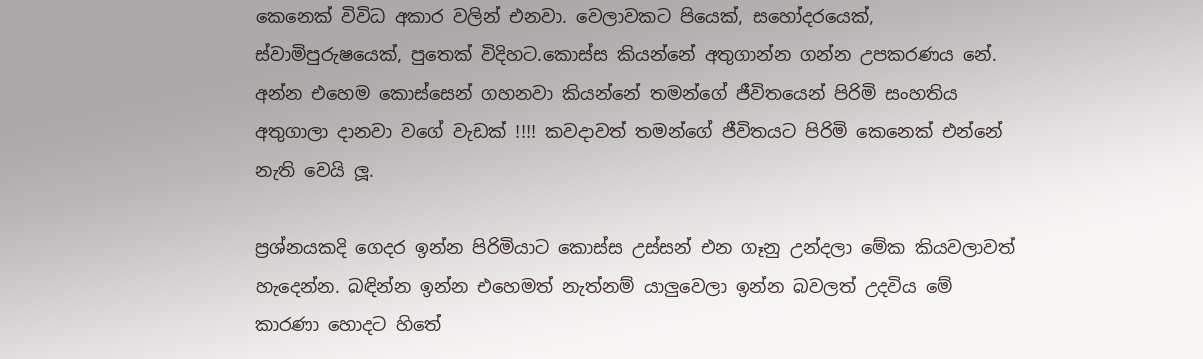කෙනෙක් විවිධ අකාර වලින් එනවා. වෙලාවකට පියෙක්, සහෝදරයෙක්, ස්වාමිපුරුෂයෙක්, පුතෙක් විදිහට.කොස්ස කියන්නේ අතුගාන්න ගන්න උපකරණය නේ. අන්න එහෙම කොස්සෙන් ගහනවා කියන්නේ තමන්ගේ ජීවිතයෙන් පිරිමි සංහතිය අතුගාලා දානවා වගේ වැඩක් !!!! කවදාවත් තමන්ගේ ජීවිතයට පිරිමි කෙනෙක් එන්නේ නැති වෙයි ලූ.

ප්‍රශ්නයකදි ගෙදර ඉන්න පිරිමියාට කොස්ස උස්සන් එන ගෑනු උන්දලා මේක කියවලාවත් හැදෙන්න. බඳින්න ඉන්න එහෙමත් නැත්නම් යාලුවෙලා ඉන්න බවලත් උදවිය මේ කාරණා හොදට හිතේ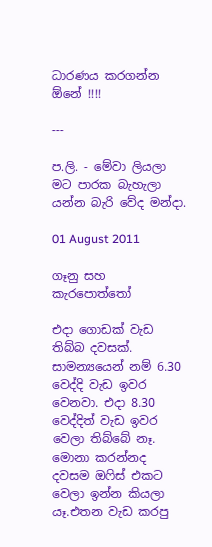ධාරණය කරගන්න ඕනේ !!!!

---

ප.ලි. - මේවා ලියලා මට පාරක බැහැලා යන්න බැරි වේද මන්දා.

01 August 2011

ගෑනු සහ කැරපොත්තෝ

එදා ගොඩක් වැඩ තිබ්බ දවසක්. සාමන්‍යයෙන් නම් 6.30 වෙද්දි වැඩ ඉවර වෙනවා. එදා 8.30 වෙද්දිත් වැඩ ඉවර වෙලා තිබ්බේ නෑ. මොනා කරන්නද දවසම ඔෆිස් එකට වෙලා ඉන්න කියලා යෑ.එතන වැඩ කරපු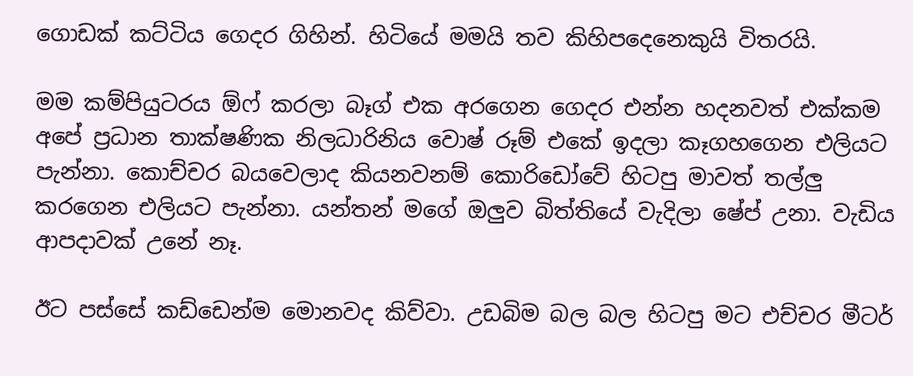ගොඩක් කට්ටිය ගෙදර ගිහින්. හිටියේ මමයි තව කිහිපදෙනෙකුයි විතරයි.

මම කම්පියුටරය ඕෆ් කරලා බෑග් එක අරගෙන ගෙදර එන්න හදනවත් එක්කම අපේ ප්‍රධාන තාක්ෂණික නිලධාරිනිය වොෂ් රූම් එකේ ඉදලා කෑගහගෙන එලියට පැන්නා. කොච්චර බයවෙලාද කියනවනම් කොරිඩෝවේ හිටපු මාවත් තල්ලු කරගෙන එලියට පැන්නා. යන්තන් මගේ ඔලුව බිත්තියේ වැදිලා ෂේප් උනා. වැඩිය ආපදාවක් උනේ නෑ.

ඊට පස්සේ කඩ්ඩෙන්ම මොනවද කිව්වා. උඩබිම බල බල හිටපු මට එච්චර මීටර්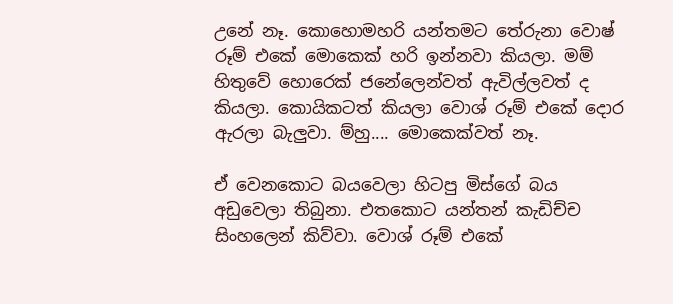උනේ නෑ. කොහොමහරි යන්තමට තේරුනා වොෂ් රූම් එකේ මොකෙක් හරි ඉන්නවා කියලා. මම් හිතුවේ හොරෙක් ජනේලෙන්වත් ඇවිල්ලවත් ද කියලා. කොයිකටත් කියලා වොශ් රූම් එකේ දොර ඇරලා බැලුවා. ම්හු.... මොකෙක්වත් නෑ.

ඒ වෙනකොට බයවෙලා හිටපු මිස්ගේ බය අඩුවෙලා තිබුනා. එතකොට යන්තන් කැඩිච්ච සිංහලෙන් කිව්වා. වොශ් රූම් එකේ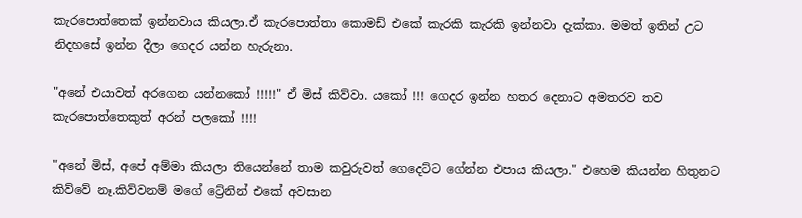කැරපොත්තෙක් ඉන්නවාය කියලා.ඒ කැරපොත්තා කොමඩ් එකේ කැරකි කැරකි ඉන්නවා දැක්කා. මමත් ඉතින් උට නිදහසේ ඉන්න දීලා ගෙදර යන්න හැරුනා.

"අනේ එයාවත් අරගෙන යන්නකෝ !!!!!" ඒ මිස් කිව්වා. යකෝ !!! ගෙදර ඉන්න හතර දෙනාට අමතරව තව කැරපොත්තෙකුත් අරන් පලකෝ !!!!

"අනේ මිස්, අපේ අම්මා කියලා තියෙන්නේ තාම කවුරුවත් ගෙදෙට්ට ගේන්න එපාය කියලා." එහෙම කියන්න හිතුනට කිව්වේ නෑ.කිව්වනම් මගේ ට්‍රේනින් එකේ අවසාන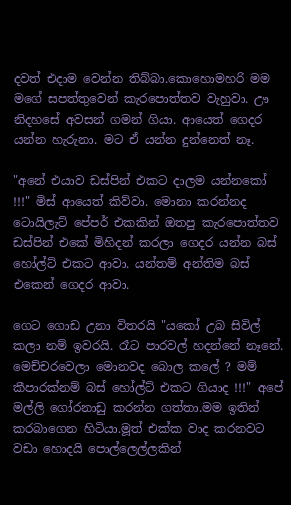දවත් එදාම වෙන්න තිබ්බා.කොහොමහරි මම මගේ සපත්තුවෙන් කැරපොත්තව වැහුවා. ඌ නිදහසේ අවසන් ගමන් ගියා. ආයෙත් ගෙදර යන්න හැරුනා. මට ඒ යන්න දුන්නෙත් නෑ.

"අනේ එයාව ඩස්පින් එකට දාලම යන්නකෝ !!!" මිස් ආයෙත් කිව්වා. මොනා කරන්නද ටොයිලැට් පේපර් එකකින් ඔතපු කැරපොත්තව ඩස්පින් එකේ මිහිදන් කරලා ගෙදර යන්න බස් හෝල්ට් එකට ආවා. යන්තම් අන්තිම බස් එකෙන් ගෙදර ආවා.

ගෙට ගොඩ උනා විතරයි "යකෝ උබ සිවිල් කලා නම් ඉවරයි. රෑට පාරවල් හදන්නේ නෑනේ. මෙච්චරවෙලා මොනවද බොල කලේ ? මම් කීපාරක්නම් බස් හෝල්ට් එකට ගියාද !!!" අපේ මල්ලි ගෝරනාඩු කරන්න ගත්තා.මම ඉතින් කරබාගෙන හිටියා.මූත් එක්ක වාද කරනවට වඩා හොදයි පොල්ලෙල්ලකින්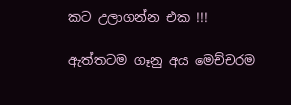කට උලාගන්න එක !!!

ඇත්තටම ගෑනු අය මෙච්චරම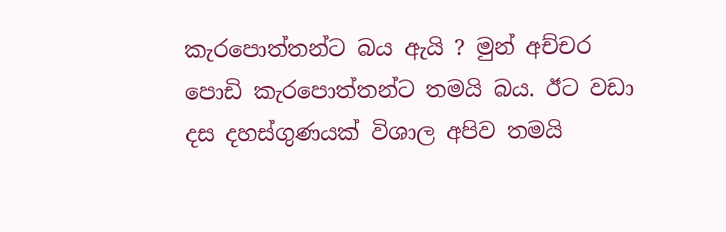කැරපොත්තන්ට බය ඇයි ? මුන් අච්චර පොඩි කැරපොත්තන්ට තමයි බය. ඊට වඩා දස දහස්ගුණයක් විශාල අපිව තමයි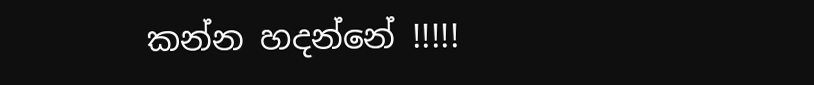කන්න හදන්නේ !!!!!